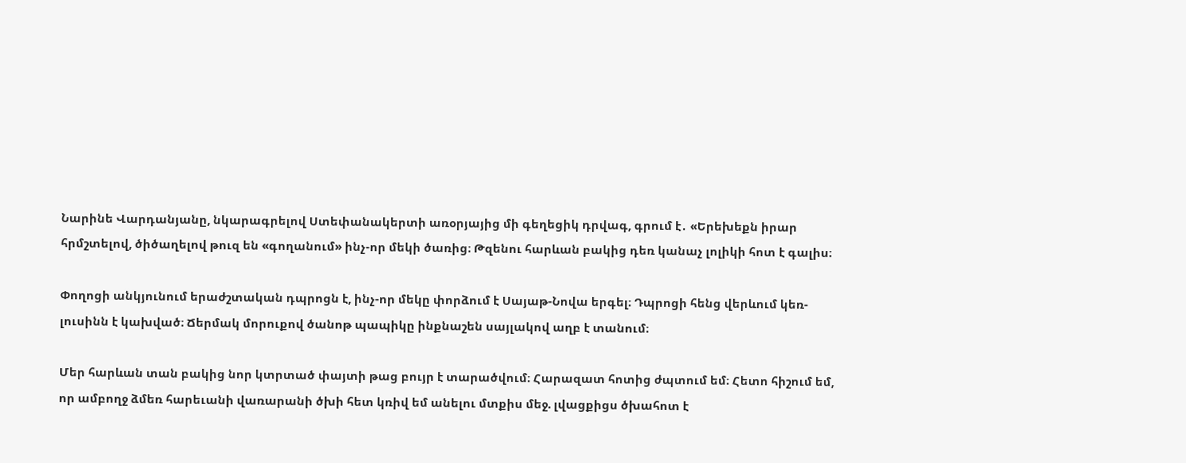Նարինե Վարդանյանը, նկարագրելով Ստեփանակերտի առօրյայից մի գեղեցիկ դրվագ, գրում է․ «Երեխեքն իրար հրմշտելով, ծիծաղելով թուզ են «գողանում» ինչ-որ մեկի ծառից։ Թզենու հարևան բակից դեռ կանաչ լոլիկի հոտ է գալիս։

Փողոցի անկյունում երաժշտական դպրոցն է, ինչ-որ մեկը փորձում է Սայաթ-Նովա երգել։ Դպրոցի հենց վերևում կեռ-լուսինն է կախված։ Ճերմակ մորուքով ծանոթ պապիկը ինքնաշեն սայլակով աղբ է տանում։

Մեր հարևան տան բակից նոր կտրտած փայտի թաց բույր է տարածվում։ Հարազատ հոտից ժպտում եմ։ Հետո հիշում եմ, որ ամբողջ ձմեռ հարեւանի վառարանի ծխի հետ կռիվ եմ անելու մտքիս մեջ. լվացքիցս ծխահոտ է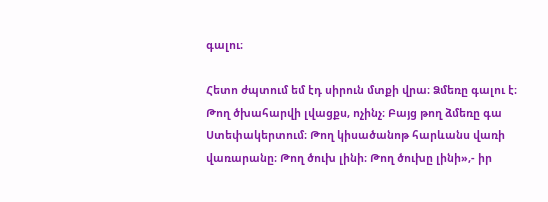գալու։

Հետո ժպտում եմ էդ սիրուն մտքի վրա։ Ձմեռը գալու է։ Թող ծխահարվի լվացքս, ոչինչ։ Բայց թող ձմեռը գա Ստեփակերտում։ Թող կիսածանոթ հարևանս վառի վառարանը։ Թող ծուխ լինի։ Թող ծուխը լինի»,- իր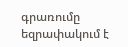գրառումը եզրափակում է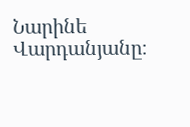Նարինե Վարդանյանը։